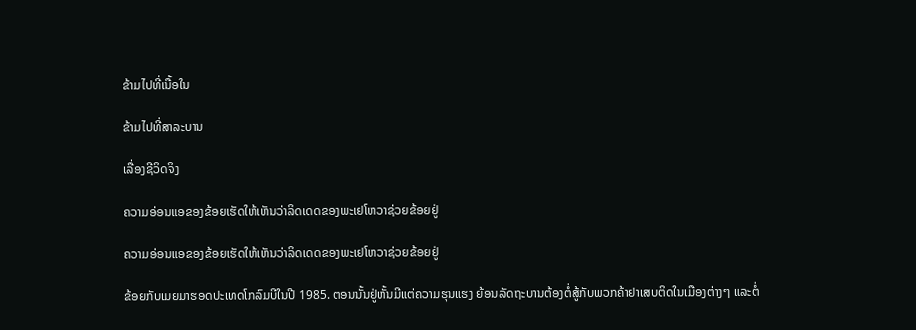ຂ້າມໄປທີ່ເນື້ອໃນ

ຂ້າມໄປທີ່ສາລະບານ

ເລື່ອງຊີວິດຈິງ

ຄວາມອ່ອນແອຂອງຂ້ອຍເຮັດໃຫ້ເຫັນວ່າລິດເດດຂອງພະເຢໂຫວາຊ່ວຍຂ້ອຍຢູ່

ຄວາມອ່ອນແອຂອງຂ້ອຍເຮັດໃຫ້ເຫັນວ່າລິດເດດຂອງພະເຢໂຫວາຊ່ວຍຂ້ອຍຢູ່

ຂ້ອຍກັບເມຍມາຮອດປະເທດໂກລົມບີໃນປີ 1985. ຕອນນັ້ນຢູ່ຫັ້ນມີແຕ່ຄວາມຮຸນແຮງ ຍ້ອນລັດຖະບານຕ້ອງຕໍ່ສູ້ກັບພວກຄ້າຢາເສບຕິດໃນເມືອງຕ່າງໆ ແລະຕໍ່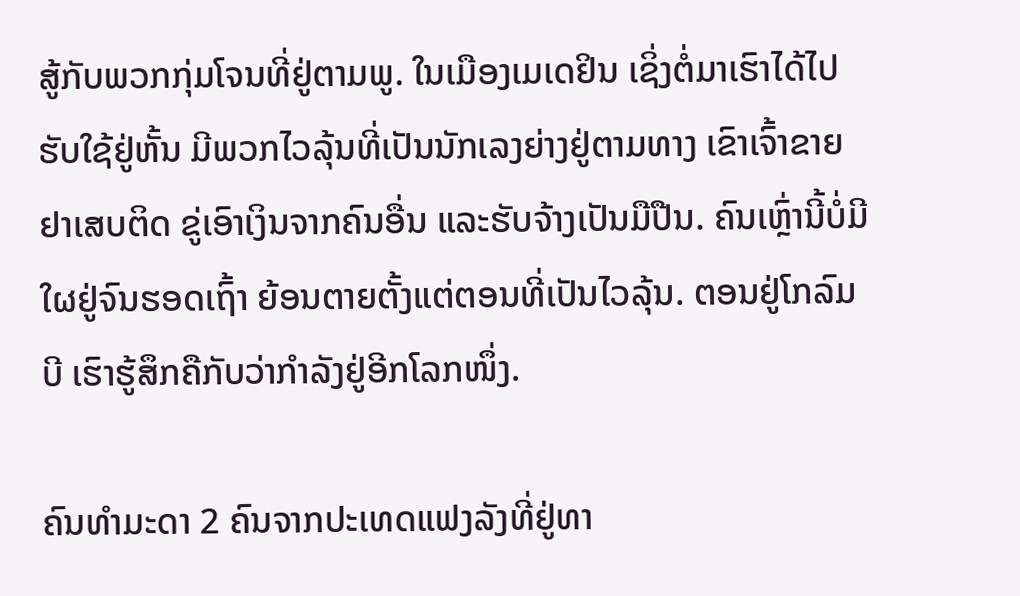ສູ້ກັບພວກກຸ່ມໂຈນທີ່ຢູ່ຕາມພູ. ໃນເມືອງເມເດຢິນ ເຊິ່ງຕໍ່ມາເຮົາໄດ້ໄປຮັບໃຊ້ຢູ່ຫັ້ນ ມີພວກໄວລຸ້ນທີ່ເປັນນັກເລງຍ່າງຢູ່ຕາມທາງ ເຂົາເຈົ້າຂາຍຢາເສບຕິດ ຂູ່ເອົາເງິນຈາກຄົນອື່ນ ແລະຮັບຈ້າງເປັນມືປືນ. ຄົນເຫຼົ່ານີ້ບໍ່ມີໃຜຢູ່ຈົນຮອດເຖົ້າ ຍ້ອນຕາຍຕັ້ງແຕ່ຕອນທີ່ເປັນໄວລຸ້ນ. ຕອນຢູ່ໂກລົມບີ ເຮົາຮູ້ສຶກຄືກັບວ່າກຳລັງຢູ່ອີກໂລກໜຶ່ງ.

ຄົນທຳມະດາ 2 ຄົນຈາກປະເທດແຟງລັງທີ່ຢູ່ທາ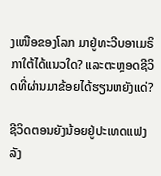ງເໜືອຂອງໂລກ ມາຢູ່ທະວີບອາເມຣິກາໃຕ້ໄດ້ແນວໃດ? ແລະຕະຫຼອດຊີວິດທີ່ຜ່ານມາຂ້ອຍໄດ້ຮຽນຫຍັງແດ່?

ຊີວິດຕອນຍັງນ້ອຍຢູ່ປະເທດແຟງລັງ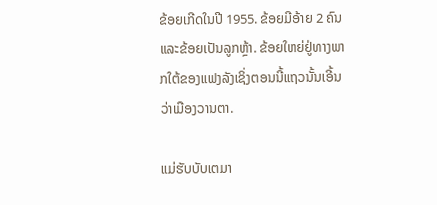ຂ້ອຍເກີດໃນປີ 1955. ຂ້ອຍມີອ້າຍ 2 ຄົນ ແລະຂ້ອຍເປັນລູກຫຼ້າ. ຂ້ອຍໃຫຍ່ຢູ່ທາງພາກໃຕ້ຂອງແຟງລັງເຊິ່ງຕອນນີ້ແຖວນັ້ນເອີ້ນວ່າເມືອງວານຕາ.

ແມ່ຮັບບັບເຕມາ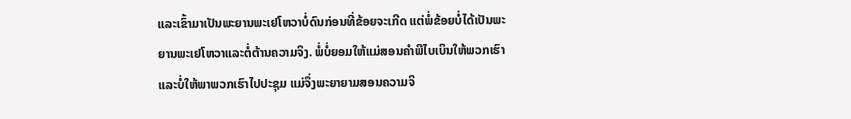ແລະເຂົ້າມາເປັນພະຍານພະເຢໂຫວາບໍ່ດົນກ່ອນທີ່ຂ້ອຍຈະເກີດ ແຕ່ພໍ່ຂ້ອຍບໍ່ໄດ້ເປັນພະຍານພະເຢໂຫວາແລະຕໍ່ຕ້ານຄວາມຈິງ. ພໍ່ບໍ່ຍອມໃຫ້ແມ່ສອນຄຳພີໄບເບິນໃຫ້ພວກເຮົາແລະບໍ່ໃຫ້ພາພວກເຮົາໄປປະຊຸມ ແມ່ຈຶ່ງພະຍາຍາມສອນຄວາມຈິ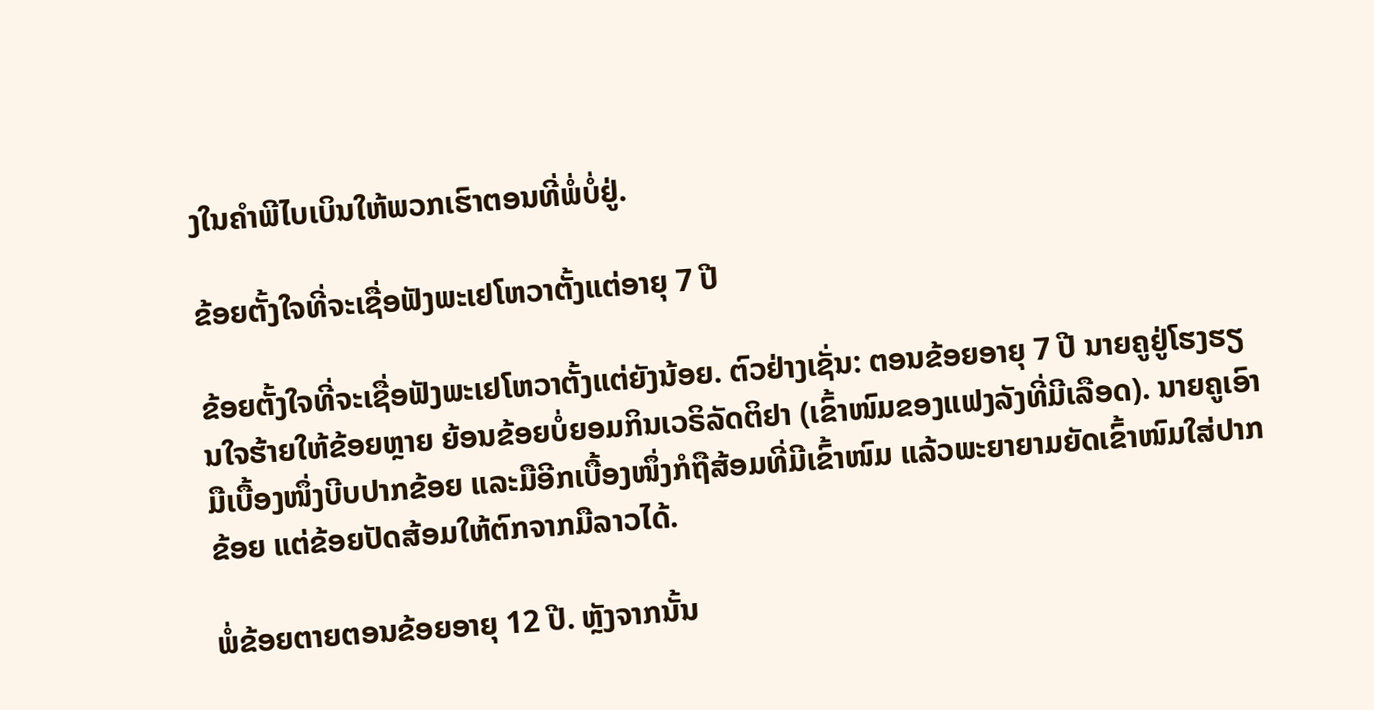ງໃນຄຳພີໄບເບິນໃຫ້ພວກເຮົາຕອນທີ່ພໍ່ບໍ່ຢູ່.

ຂ້ອຍຕັ້ງໃຈທີ່ຈະເຊື່ອຟັງພະເຢໂຫວາຕັ້ງແຕ່ອາຍຸ 7 ປີ

ຂ້ອຍຕັ້ງໃຈທີ່ຈະເຊື່ອຟັງພະເຢໂຫວາຕັ້ງແຕ່ຍັງນ້ອຍ. ຕົວຢ່າງເຊັ່ນ: ຕອນຂ້ອຍອາຍຸ 7 ປີ ນາຍຄູຢູ່ໂຮງຮຽນໃຈຮ້າຍໃຫ້ຂ້ອຍຫຼາຍ ຍ້ອນຂ້ອຍບໍ່ຍອມກິນເວຣິລັດຕິຢາ (ເຂົ້າໜົມຂອງແຟງລັງທີ່ມີເລືອດ). ນາຍຄູເອົາມືເບື້ອງໜຶ່ງບີບປາກຂ້ອຍ ແລະມືອີກເບື້ອງໜຶ່ງກໍຖືສ້ອມທີ່ມີເຂົ້າໜົມ ແລ້ວພະຍາຍາມຍັດເຂົ້າໜົມໃສ່ປາກຂ້ອຍ ແຕ່ຂ້ອຍປັດສ້ອມໃຫ້ຕົກຈາກມືລາວໄດ້.

ພໍ່ຂ້ອຍຕາຍຕອນຂ້ອຍອາຍຸ 12 ປີ. ຫຼັງຈາກນັ້ນ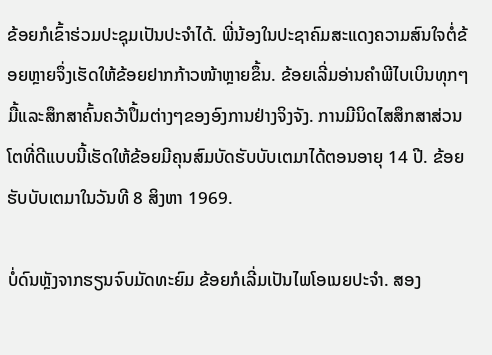ຂ້ອຍກໍເຂົ້າຮ່ວມປະຊຸມເປັນປະຈຳໄດ້. ພີ່ນ້ອງໃນປະຊາຄົມສະແດງຄວາມສົນໃຈຕໍ່ຂ້ອຍຫຼາຍຈຶ່ງເຮັດໃຫ້ຂ້ອຍຢາກກ້າວໜ້າຫຼາຍຂຶ້ນ. ຂ້ອຍເລີ່ມອ່ານຄຳພີໄບເບິນທຸກໆມື້ແລະສຶກສາຄົ້ນຄວ້າປຶ້ມຕ່າງໆຂອງອົງການຢ່າງຈິງຈັງ. ການມີນິດໄສສຶກສາສ່ວນໂຕທີ່ດີແບບນີ້ເຮັດໃຫ້ຂ້ອຍມີຄຸນສົມບັດຮັບບັບເຕມາໄດ້ຕອນອາຍຸ 14 ປີ. ຂ້ອຍຮັບບັບເຕມາໃນວັນທີ 8 ສິງຫາ 1969.

ບໍ່ດົນຫຼັງຈາກຮຽນຈົບມັດທະຍົມ ຂ້ອຍກໍເລີ່ມເປັນໄພໂອເນຍປະຈຳ. ສອງ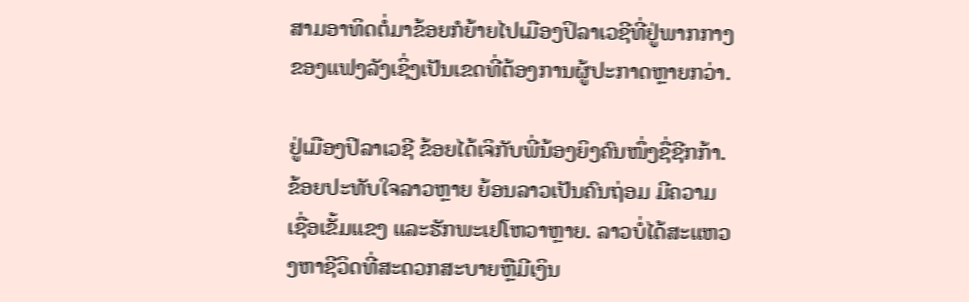ສາມອາທິດຕໍ່ມາຂ້ອຍກໍຍ້າຍໄປເມືອງປິລາເວຊີທີ່ຢູ່ພາກກາງຂອງແຟງລັງເຊິ່ງເປັນເຂດທີ່ຕ້ອງການຜູ້ປະກາດຫຼາຍກວ່າ.

ຢູ່ເມືອງປິລາເວຊີ ຂ້ອຍໄດ້ເຈິກັບພີ່ນ້ອງຍິງຄົນໜຶ່ງຊື່ຊີກກ້າ. ຂ້ອຍປະທັບໃຈລາວຫຼາຍ ຍ້ອນລາວເປັນຄົນຖ່ອມ ມີຄວາມເຊື່ອເຂັ້ມແຂງ ແລະຮັກພະເຢໂຫວາຫຼາຍ. ລາວບໍ່ໄດ້ສະແຫວງຫາຊີວິດທີ່ສະດວກສະບາຍຫຼືມີເງິນ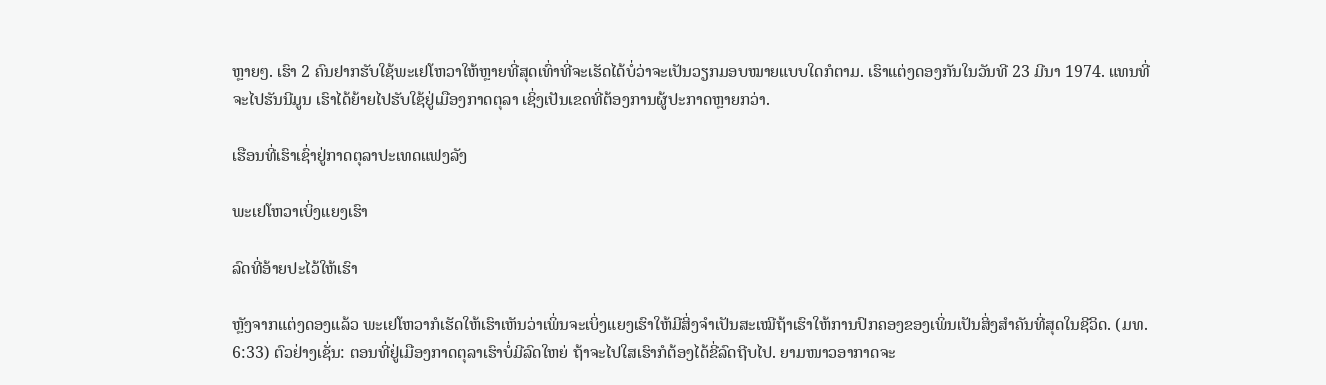ຫຼາຍໆ. ເຮົາ 2 ຄົນຢາກຮັບໃຊ້ພະເຢໂຫວາໃຫ້ຫຼາຍທີ່ສຸດເທົ່າທີ່ຈະເຮັດໄດ້ບໍ່ວ່າຈະເປັນວຽກມອບໝາຍແບບໃດກໍຕາມ. ເຮົາແຕ່ງດອງກັນໃນວັນທີ 23 ມີນາ 1974. ແທນທີ່ຈະໄປຮັນນີມູນ ເຮົາໄດ້ຍ້າຍໄປຮັບໃຊ້ຢູ່ເມືອງກາດຕຸລາ ເຊິ່ງເປັນເຂດທີ່ຕ້ອງການຜູ້ປະກາດຫຼາຍກວ່າ.

ເຮືອນທີ່ເຮົາເຊົ່າຢູ່ກາດຕຸລາປະເທດແຟງລັງ

ພະເຢໂຫວາເບິ່ງແຍງເຮົາ

ລົດທີ່ອ້າຍປະໄວ້ໃຫ້ເຮົາ

ຫຼັງຈາກແຕ່ງດອງແລ້ວ ພະເຢໂຫວາກໍເຮັດໃຫ້ເຮົາເຫັນວ່າເພິ່ນຈະເບິ່ງແຍງເຮົາໃຫ້ມີສິ່ງຈຳເປັນສະເໝີຖ້າເຮົາໃຫ້ການປົກຄອງຂອງເພິ່ນເປັນສິ່ງສຳຄັນທີ່ສຸດໃນຊີວິດ. (ມທ. 6:33) ຕົວຢ່າງເຊັ່ນ: ຕອນທີ່ຢູ່ເມືອງກາດຕຸລາເຮົາບໍ່ມີລົດໃຫຍ່ ຖ້າຈະໄປໃສເຮົາກໍຕ້ອງໄດ້ຂີ່ລົດຖີບໄປ. ຍາມໜາວອາກາດຈະ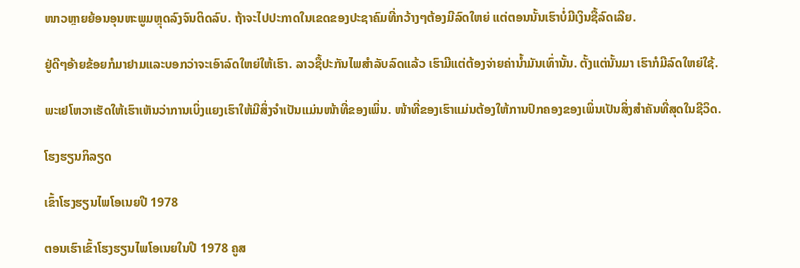ໜາວຫຼາຍຍ້ອນອຸນຫະພູມຫຼຸດລົງຈົນຕິດລົບ. ຖ້າຈະໄປປະກາດໃນເຂດຂອງປະຊາຄົມທີ່ກວ້າງໆຕ້ອງມີລົດໃຫຍ່ ແຕ່ຕອນນັ້ນເຮົາບໍ່ມີເງິນຊື້ລົດເລີຍ.

ຢູ່ດີໆອ້າຍຂ້ອຍກໍມາຢາມແລະບອກວ່າຈະເອົາລົດໃຫຍ່ໃຫ້ເຮົາ. ລາວຊື້ປະກັນໄພສຳລັບລົດແລ້ວ ເຮົາມີແຕ່ຕ້ອງຈ່າຍຄ່ານ້ຳມັນເທົ່ານັ້ນ. ຕັ້ງແຕ່ນັ້ນມາ ເຮົາກໍມີລົດໃຫຍ່ໃຊ້.

ພະເຢໂຫວາເຮັດໃຫ້ເຮົາເຫັນວ່າການເບິ່ງແຍງເຮົາໃຫ້ມີສິ່ງຈຳເປັນແມ່ນໜ້າທີ່ຂອງເພິ່ນ. ໜ້າທີ່ຂອງເຮົາແມ່ນຕ້ອງໃຫ້ການປົກຄອງຂອງເພິ່ນເປັນສິ່ງສຳຄັນທີ່ສຸດໃນຊີວິດ.

ໂຮງຮຽນກິລຽດ

ເຂົ້າໂຮງຮຽນໄພໂອເນຍປີ 1978

ຕອນເຮົາເຂົ້າໂຮງຮຽນໄພໂອເນຍໃນປີ 1978 ຄູສ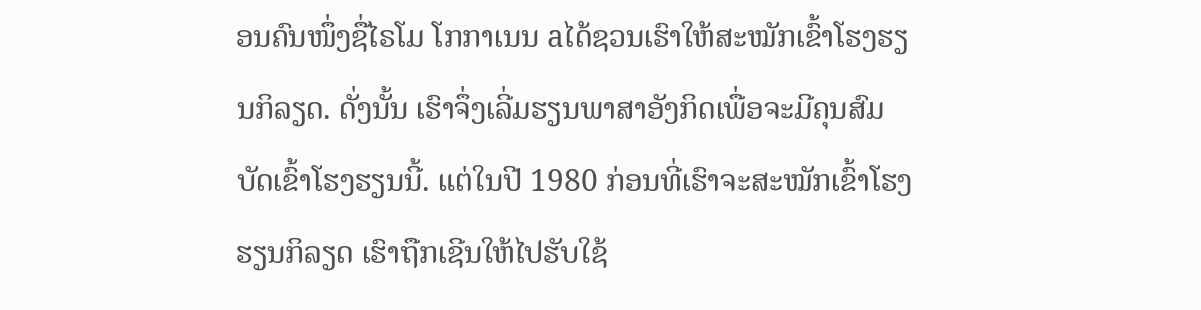ອນຄົນໜຶ່ງຊື່ໄຣໂມ ໂກກາເນນ aໄດ້ຊວນເຮົາໃຫ້ສະໝັກເຂົ້າໂຮງຮຽນກິລຽດ. ດັ່ງນັ້ນ ເຮົາຈຶ່ງເລີ່ມຮຽນພາສາອັງກິດເພື່ອຈະມີຄຸນສົມບັດເຂົ້າໂຮງຮຽນນີ້. ແຕ່ໃນປີ 1980 ກ່ອນທີ່ເຮົາຈະສະໝັກເຂົ້າໂຮງຮຽນກິລຽດ ເຮົາຖືກເຊີນໃຫ້ໄປຮັບໃຊ້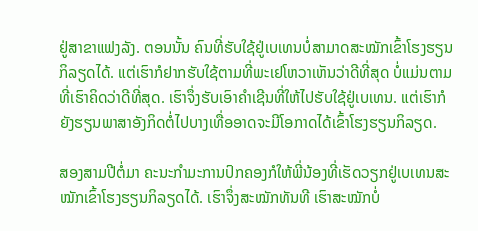ຢູ່ສາຂາແຟງລັງ. ຕອນນັ້ນ ຄົນທີ່ຮັບໃຊ້ຢູ່ເບເທນບໍ່ສາມາດສະໝັກເຂົ້າໂຮງຮຽນກິລຽດໄດ້. ແຕ່ເຮົາກໍຢາກຮັບໃຊ້ຕາມທີ່ພະເຢໂຫວາເຫັນວ່າດີທີ່ສຸດ ບໍ່ແມ່ນຕາມທີ່ເຮົາຄິດວ່າດີທີ່ສຸດ. ເຮົາຈຶ່ງຮັບເອົາຄຳເຊີນທີ່ໃຫ້ໄປຮັບໃຊ້ຢູ່ເບເທນ. ແຕ່ເຮົາກໍຍັງຮຽນພາສາອັງກິດຕໍ່ໄປບາງເທື່ອອາດຈະມີໂອກາດໄດ້ເຂົ້າໂຮງຮຽນກິລຽດ.

ສອງສາມປີຕໍ່ມາ ຄະນະກຳມະການປົກຄອງກໍໃຫ້ພີ່ນ້ອງທີ່ເຮັດວຽກຢູ່ເບເທນສະໝັກເຂົ້າໂຮງຮຽນກິລຽດໄດ້. ເຮົາຈຶ່ງສະໝັກທັນທີ ເຮົາສະໝັກບໍ່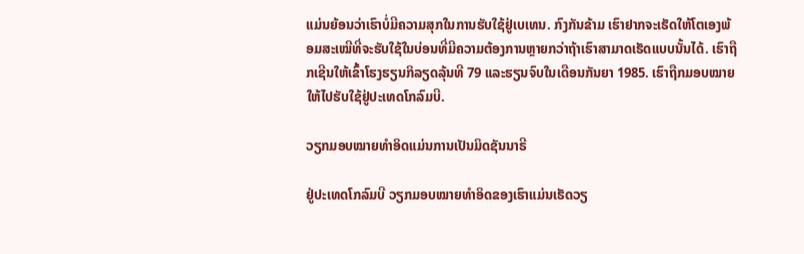ແມ່ນຍ້ອນວ່າເຮົາບໍ່ມີຄວາມສຸກໃນການຮັບໃຊ້ຢູ່ເບເທນ. ກົງກັນຂ້າມ ເຮົາຢາກຈະເຮັດໃຫ້ໂຕເອງພ້ອມສະເໝີທີ່ຈະຮັບໃຊ້ໃນບ່ອນທີ່ມີຄວາມຕ້ອງການຫຼາຍກວ່າຖ້າເຮົາສາມາດເຮັດແບບນັ້ນໄດ້. ເຮົາຖືກເຊີນໃຫ້ເຂົ້າໂຮງຮຽນກິລຽດລຸ້ນທີ 79 ແລະຮຽນຈົບໃນເດືອນກັນຍາ 1985. ເຮົາຖືກມອບໝາຍໃຫ້ໄປຮັບໃຊ້ຢູ່ປະເທດໂກລົມບີ.

ວຽກມອບໝາຍທຳອິດແມ່ນການເປັນມິດຊັນນາຣີ

ຢູ່ປະເທດໂກລົມບີ ວຽກມອບໝາຍທຳອິດຂອງເຮົາແມ່ນເຮັດວຽ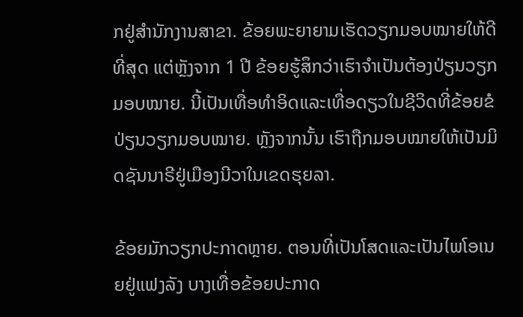ກຢູ່ສຳນັກງານສາຂາ. ຂ້ອຍພະຍາຍາມເຮັດວຽກມອບໝາຍໃຫ້ດີທີ່ສຸດ ແຕ່ຫຼັງຈາກ 1 ປີ ຂ້ອຍຮູ້ສຶກວ່າເຮົາຈຳເປັນຕ້ອງປ່ຽນວຽກມອບໝາຍ. ນີ້ເປັນເທື່ອທຳອິດແລະເທື່ອດຽວໃນຊີວິດທີ່ຂ້ອຍຂໍປ່ຽນວຽກມອບໝາຍ. ຫຼັງຈາກນັ້ນ ເຮົາຖືກມອບໝາຍໃຫ້ເປັນມິດຊັນນາຣີຢູ່ເມືອງນີວາໃນເຂດຮຸຍລາ.

ຂ້ອຍມັກວຽກປະກາດຫຼາຍ. ຕອນທີ່ເປັນໂສດແລະເປັນໄພໂອເນຍຢູ່ແຟງລັງ ບາງເທື່ອຂ້ອຍປະກາດ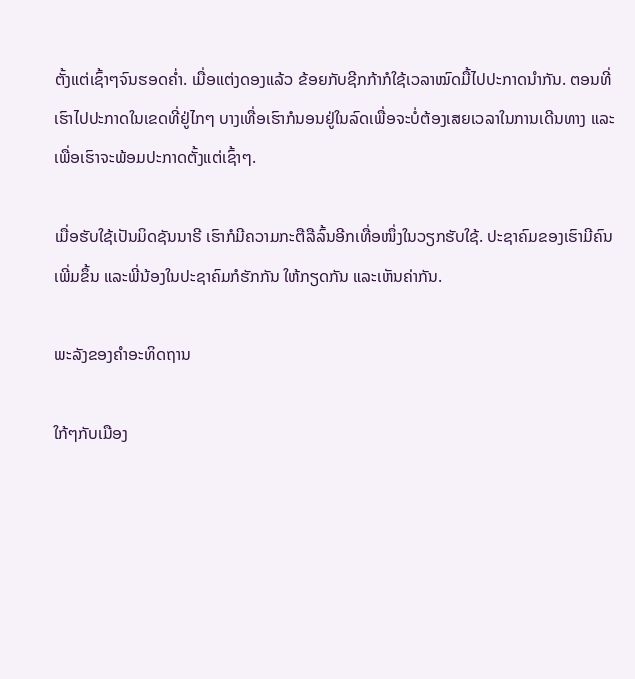ຕັ້ງແຕ່ເຊົ້າໆຈົນຮອດຄ່ຳ. ເມື່ອແຕ່ງດອງແລ້ວ ຂ້ອຍກັບຊີກກ້າກໍໃຊ້ເວລາໝົດມື້ໄປປະກາດນຳກັນ. ຕອນທີ່ເຮົາໄປປະກາດໃນເຂດທີ່ຢູ່ໄກໆ ບາງເທື່ອເຮົາກໍນອນຢູ່ໃນລົດເພື່ອຈະບໍ່ຕ້ອງເສຍເວລາໃນການເດີນທາງ ແລະເພື່ອເຮົາຈະພ້ອມປະກາດຕັ້ງແຕ່ເຊົ້າໆ.

ເມື່ອຮັບໃຊ້ເປັນມິດຊັນນາຣີ ເຮົາກໍມີຄວາມກະຕືລືລົ້ນອີກເທື່ອໜຶ່ງໃນວຽກຮັບໃຊ້. ປະຊາຄົມຂອງເຮົາມີຄົນເພີ່ມຂຶ້ນ ແລະພີ່ນ້ອງໃນປະຊາຄົມກໍຮັກກັນ ໃຫ້ກຽດກັນ ແລະເຫັນຄ່າກັນ.

ພະລັງຂອງຄຳອະທິດຖານ

ໃກ້ໆກັບເມືອງ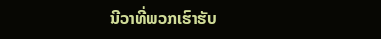ນີວາທີ່ພວກເຮົາຮັບ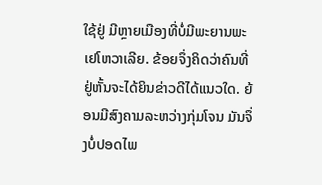ໃຊ້ຢູ່ ມີຫຼາຍເມືອງທີ່ບໍ່ມີພະຍານພະເຢໂຫວາເລີຍ. ຂ້ອຍຈຶ່ງຄິດວ່າຄົນທີ່ຢູ່ຫັ້ນຈະໄດ້ຍິນຂ່າວດີໄດ້ແນວໃດ. ຍ້ອນມີສົງຄາມລະຫວ່າງກຸ່ມໂຈນ ມັນຈຶ່ງບໍ່ປອດໄພ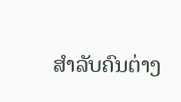ສຳລັບຄົນຕ່າງ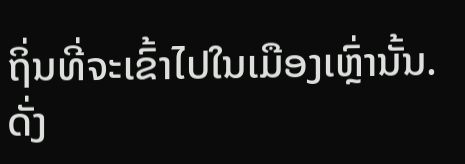ຖິ່ນທີ່ຈະເຂົ້າໄປໃນເມືອງເຫຼົ່ານັ້ນ. ດັ່ງ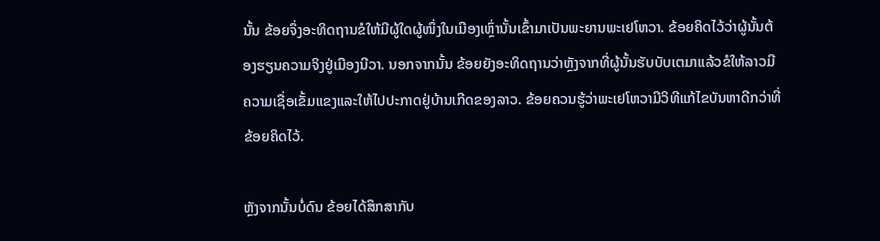ນັ້ນ ຂ້ອຍຈຶ່ງອະທິດຖານຂໍໃຫ້ມີຜູ້ໃດຜູ້ໜຶ່ງໃນເມືອງເຫຼົ່ານັ້ນເຂົ້າມາເປັນພະຍານພະເຢໂຫວາ. ຂ້ອຍຄິດໄວ້ວ່າຜູ້ນັ້ນຕ້ອງຮຽນຄວາມຈິງຢູ່ເມືອງນີວາ. ນອກຈາກນັ້ນ ຂ້ອຍຍັງອະທິດຖານວ່າຫຼັງຈາກທີ່ຜູ້ນັ້ນຮັບບັບເຕມາແລ້ວຂໍໃຫ້ລາວມີຄວາມເຊື່ອເຂັ້ມແຂງແລະໃຫ້ໄປປະກາດຢູ່ບ້ານເກີດຂອງລາວ. ຂ້ອຍຄວນຮູ້ວ່າພະເຢໂຫວາມີວິທີແກ້ໄຂບັນຫາດີກວ່າທີ່ຂ້ອຍຄິດໄວ້.

ຫຼັງຈາກນັ້ນບໍ່ດົນ ຂ້ອຍໄດ້ສຶກສາກັບ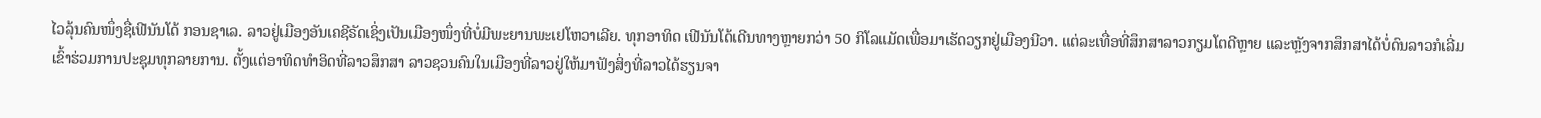ໄວລຸ້ນຄົນໜຶ່ງຊື່ເຟີນັນໂດ້ ກອນຊາເລ. ລາວຢູ່ເມືອງອັນເຄຊີຣັດເຊິ່ງເປັນເມືອງໜຶ່ງທີ່ບໍ່ມີພະຍານພະເຢໂຫວາເລີຍ. ທຸກອາທິດ ເຟີນັນໂດ້ເດີນທາງຫຼາຍກວ່າ 50 ກິໂລແມັດເພື່ອມາເຮັດວຽກຢູ່ເມືອງນີວາ. ແຕ່ລະເທື່ອທີ່ສຶກສາລາວກຽມໂຕດີຫຼາຍ ແລະຫຼັງຈາກສຶກສາໄດ້ບໍ່ດົນລາວກໍເລີ່ມເຂົ້າຮ່ວມການປະຊຸມທຸກລາຍການ. ຕັ້ງແຕ່ອາທິດທຳອິດທີ່ລາວສຶກສາ ລາວຊວນຄົນໃນເມືອງທີ່ລາວຢູ່ໃຫ້ມາຟັງສິ່ງທີ່ລາວໄດ້ຮຽນຈາ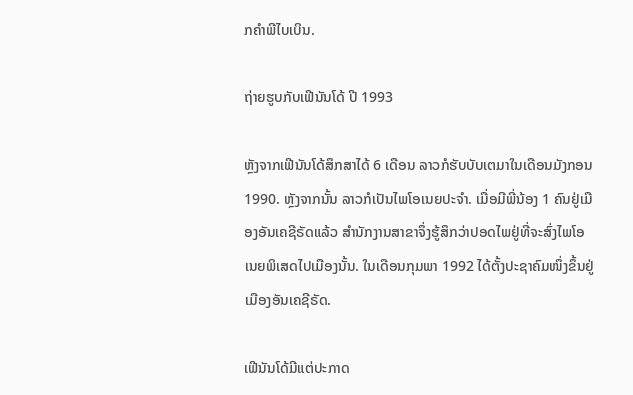ກຄຳພີໄບເບິນ.

ຖ່າຍຮູບກັບເຟີນັນໂດ້ ປີ 1993

ຫຼັງຈາກເຟີນັນໂດ້ສຶກສາໄດ້ 6 ເດືອນ ລາວກໍຮັບບັບເຕມາໃນເດືອນມັງກອນ 1990. ຫຼັງຈາກນັ້ນ ລາວກໍເປັນໄພໂອເນຍປະຈຳ. ເມື່ອມີພີ່ນ້ອງ 1 ຄົນຢູ່ເມືອງອັນເຄຊີຣັດແລ້ວ ສຳນັກງານສາຂາຈຶ່ງຮູ້ສຶກວ່າປອດໄພຢູ່ທີ່ຈະສົ່ງໄພໂອເນຍພິເສດໄປເມືອງນັ້ນ. ໃນເດືອນກຸມພາ 1992 ໄດ້ຕັ້ງປະຊາຄົມໜຶ່ງຂຶ້ນຢູ່ເມືອງອັນເຄຊີຣັດ.

ເຟີນັນໂດ້ມີແຕ່ປະກາດ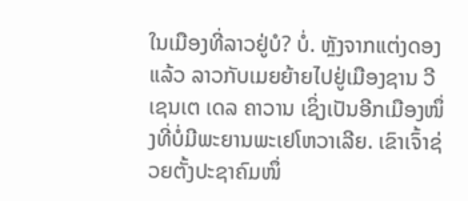ໃນເມືອງທີ່ລາວຢູ່ບໍ? ບໍ່. ຫຼັງຈາກແຕ່ງດອງແລ້ວ ລາວກັບເມຍຍ້າຍໄປຢູ່ເມືອງຊານ ວີເຊນເຕ ເດລ ຄາວານ ເຊິ່ງເປັນອີກເມືອງໜຶ່ງທີ່ບໍ່ມີພະຍານພະເຢໂຫວາເລີຍ. ເຂົາເຈົ້າຊ່ວຍຕັ້ງປະຊາຄົມໜຶ່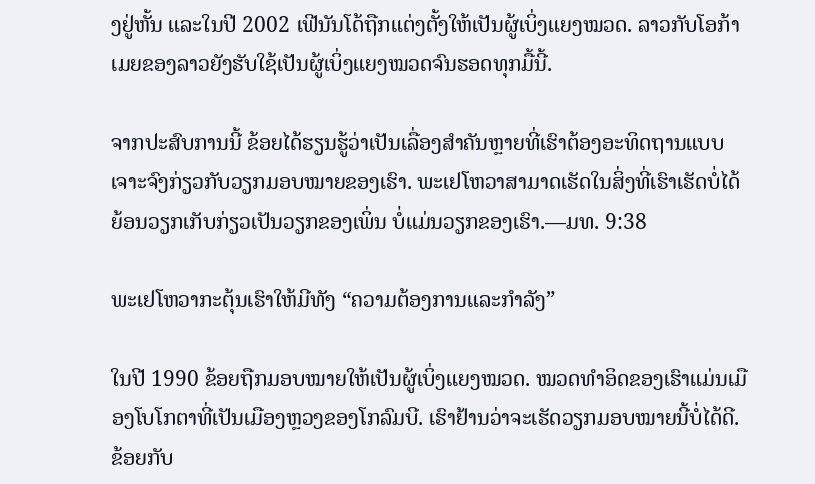ງຢູ່ຫັ້ນ ແລະໃນປີ 2002 ເຟີນັນໂດ້ຖືກແຕ່ງຕັ້ງໃຫ້ເປັນຜູ້ເບິ່ງແຍງໝວດ. ລາວກັບໂອກ້າເມຍຂອງລາວຍັງຮັບໃຊ້ເປັນຜູ້ເບິ່ງແຍງໝວດຈົນຮອດທຸກມື້ນີ້.

ຈາກປະສົບການນີ້ ຂ້ອຍໄດ້ຮຽນຮູ້ວ່າເປັນເລື່ອງສຳຄັນຫຼາຍທີ່ເຮົາຕ້ອງອະທິດຖານແບບເຈາະຈົງກ່ຽວກັບວຽກມອບໝາຍຂອງເຮົາ. ພະເຢໂຫວາສາມາດເຮັດໃນສິ່ງທີ່ເຮົາເຮັດບໍ່ໄດ້ ຍ້ອນວຽກເກັບກ່ຽວເປັນວຽກຂອງເພິ່ນ ບໍ່ແມ່ນວຽກຂອງເຮົາ.—ມທ. 9:38

ພະເຢໂຫວາກະຕຸ້ນເຮົາໃຫ້ມີທັງ “ຄວາມຕ້ອງການແລະກຳລັງ”

ໃນປີ 1990 ຂ້ອຍຖືກມອບໝາຍໃຫ້ເປັນຜູ້ເບິ່ງແຍງໝວດ. ໝວດທຳອິດຂອງເຮົາແມ່ນເມືອງໂບໂກຕາທີ່ເປັນເມືອງຫຼວງຂອງໂກລົມບີ. ເຮົາຢ້ານວ່າຈະເຮັດວຽກມອບໝາຍນີ້ບໍ່ໄດ້ດີ. ຂ້ອຍກັບ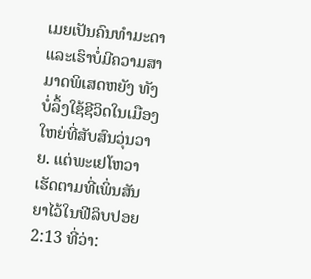ເມຍເປັນຄົນທຳມະດາແລະເຮົາບໍ່ມີຄວາມສາມາດພິເສດຫຍັງ ທັງບໍ່ລຶ້ງໃຊ້ຊີວິດໃນເມືອງໃຫຍ່ທີ່ສັບສົນວຸ່ນວາຍ. ແຕ່ພະເຢໂຫວາເຮັດຕາມທີ່ເພິ່ນສັນຍາໄວ້ໃນຟີລິບປອຍ 2:13 ທີ່ວ່າ: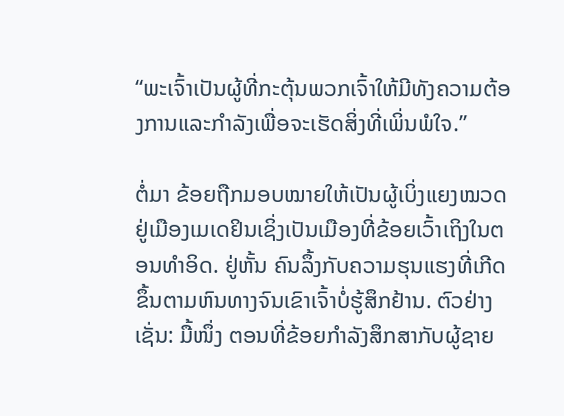“ພະເຈົ້າເປັນຜູ້ທີ່ກະຕຸ້ນພວກເຈົ້າໃຫ້ມີທັງຄວາມຕ້ອງການແລະກຳລັງເພື່ອຈະເຮັດສິ່ງທີ່ເພິ່ນພໍໃຈ.”

ຕໍ່ມາ ຂ້ອຍຖືກມອບໝາຍໃຫ້ເປັນຜູ້ເບິ່ງແຍງໝວດຢູ່ເມືອງເມເດຢິນເຊິ່ງເປັນເມືອງທີ່ຂ້ອຍເວົ້າເຖິງໃນຕອນທຳອິດ. ຢູ່ຫັ້ນ ຄົນລຶ້ງກັບຄວາມຮຸນແຮງທີ່ເກີດຂຶ້ນຕາມຫົນທາງຈົນເຂົາເຈົ້າບໍ່ຮູ້ສຶກຢ້ານ. ຕົວຢ່າງເຊັ່ນ: ມື້ໜຶ່ງ ຕອນທີ່ຂ້ອຍກຳລັງສຶກສາກັບຜູ້ຊາຍ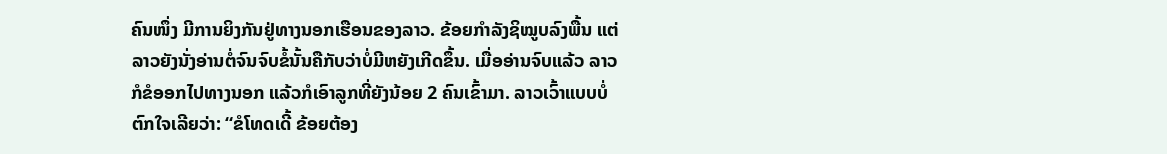ຄົນໜຶ່ງ ມີການຍິງກັນຢູ່ທາງນອກເຮືອນຂອງລາວ. ຂ້ອຍກຳລັງຊິໝູບລົງພື້ນ ແຕ່ລາວຍັງນັ່ງອ່ານຕໍ່ຈົນຈົບຂໍ້ນັ້ນຄືກັບວ່າບໍ່ມີຫຍັງເກີດຂຶ້ນ. ເມື່ອອ່ານຈົບແລ້ວ ລາວກໍຂໍອອກໄປທາງນອກ ແລ້ວກໍເອົາລູກທີ່ຍັງນ້ອຍ 2 ຄົນເຂົ້າມາ. ລາວເວົ້າແບບບໍ່ຕົກໃຈເລີຍວ່າ: “ຂໍໂທດເດີ້ ຂ້ອຍຕ້ອງ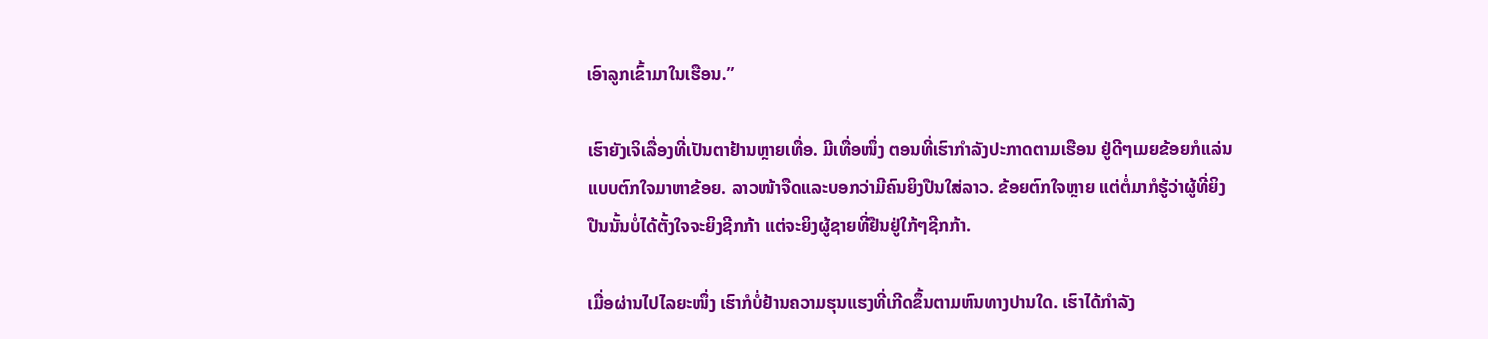ເອົາລູກເຂົ້າມາໃນເຮືອນ.”

ເຮົາຍັງເຈິເລື່ອງທີ່ເປັນຕາຢ້ານຫຼາຍເທື່ອ. ມີເທື່ອໜຶ່ງ ຕອນທີ່ເຮົາກຳລັງປະກາດຕາມເຮືອນ ຢູ່ດີໆເມຍຂ້ອຍກໍແລ່ນແບບຕົກໃຈມາຫາຂ້ອຍ. ລາວໜ້າຈືດແລະບອກວ່າມີຄົນຍິງປືນໃສ່ລາວ. ຂ້ອຍຕົກໃຈຫຼາຍ ແຕ່ຕໍ່ມາກໍຮູ້ວ່າຜູ້ທີ່ຍິງປືນນັ້ນບໍ່ໄດ້ຕັ້ງໃຈຈະຍິງຊີກກ້າ ແຕ່ຈະຍິງຜູ້ຊາຍທີ່ຢືນຢູ່ໃກ້ໆຊີກກ້າ.

ເມື່ອຜ່ານໄປໄລຍະໜຶ່ງ ເຮົາກໍບໍ່ຢ້ານຄວາມຮຸນແຮງທີ່ເກີດຂຶ້ນຕາມຫົນທາງປານໃດ. ເຮົາໄດ້ກຳລັງ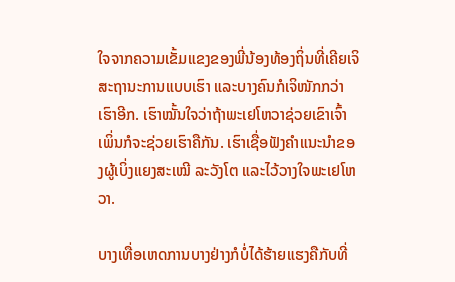ໃຈຈາກຄວາມເຂັ້ມແຂງຂອງພີ່ນ້ອງທ້ອງຖິ່ນທີ່ເຄີຍເຈິສະຖານະການແບບເຮົາ ແລະບາງຄົນກໍເຈິໜັກກວ່າເຮົາອີກ. ເຮົາໝັ້ນໃຈວ່າຖ້າພະເຢໂຫວາຊ່ວຍເຂົາເຈົ້າ ເພິ່ນກໍຈະຊ່ວຍເຮົາຄືກັນ. ເຮົາເຊື່ອຟັງຄຳແນະນຳຂອງຜູ້ເບິ່ງແຍງສະເໝີ ລະວັງໂຕ ແລະໄວ້ວາງໃຈພະເຢໂຫວາ.

ບາງເທື່ອເຫດການບາງຢ່າງກໍບໍ່ໄດ້ຮ້າຍແຮງຄືກັບທີ່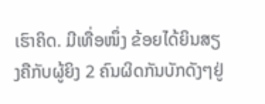ເຮົາຄິດ. ມີເທື່ອໜຶ່ງ ຂ້ອຍໄດ້ຍິນສຽງຄືກັບຜູ້ຍິງ 2 ຄົນຜິດກັນບັກດັງໆຢູ່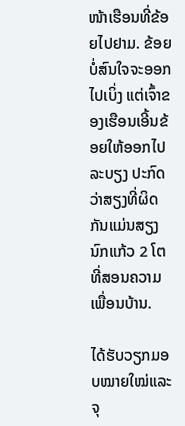ໜ້າເຮືອນທີ່ຂ້ອຍໄປຢາມ. ຂ້ອຍບໍ່ສົນໃຈຈະອອກໄປເບິ່ງ ແຕ່ເຈົ້າຂອງເຮືອນເອີ້ນຂ້ອຍໃຫ້ອອກໄປລະບຽງ ປະກົດວ່າສຽງທີ່ຜິດກັນແມ່ນສຽງນົກແກ້ວ 2 ໂຕທີ່ສອນຄວາມເພື່ອນບ້ານ.

ໄດ້ຮັບວຽກມອບໝາຍໃໝ່ແລະຈຸ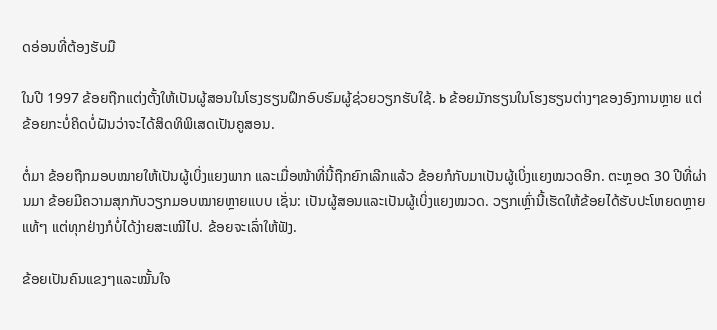ດອ່ອນທີ່ຕ້ອງຮັບມື

ໃນປີ 1997 ຂ້ອຍຖືກແຕ່ງຕັ້ງໃຫ້ເປັນຜູ້ສອນໃນໂຮງຮຽນຝຶກອົບຮົມຜູ້ຊ່ວຍວຽກຮັບໃຊ້. b ຂ້ອຍມັກຮຽນໃນໂຮງຮຽນຕ່າງໆຂອງອົງການຫຼາຍ ແຕ່ຂ້ອຍກະບໍ່ຄິດບໍ່ຝັນວ່າຈະໄດ້ສິດທິພິເສດເປັນຄູສອນ.

ຕໍ່ມາ ຂ້ອຍຖືກມອບໝາຍໃຫ້ເປັນຜູ້ເບິ່ງແຍງພາກ ແລະເມື່ອໜ້າທີ່ນີ້ຖືກຍົກເລີກແລ້ວ ຂ້ອຍກໍກັບມາເປັນຜູ້ເບິ່ງແຍງໝວດອີກ. ຕະຫຼອດ 30 ປີທີ່ຜ່ານມາ ຂ້ອຍມີຄວາມສຸກກັບວຽກມອບໝາຍຫຼາຍແບບ ເຊັ່ນ: ເປັນຜູ້ສອນແລະເປັນຜູ້ເບິ່ງແຍງໝວດ. ວຽກເຫຼົ່ານີ້ເຮັດໃຫ້ຂ້ອຍໄດ້ຮັບປະໂຫຍດຫຼາຍແທ້ໆ ແຕ່ທຸກຢ່າງກໍບໍ່ໄດ້ງ່າຍສະເໝີໄປ. ຂ້ອຍຈະເລົ່າໃຫ້ຟັງ.

ຂ້ອຍເປັນຄົນແຂງໆແລະໝັ້ນໃຈ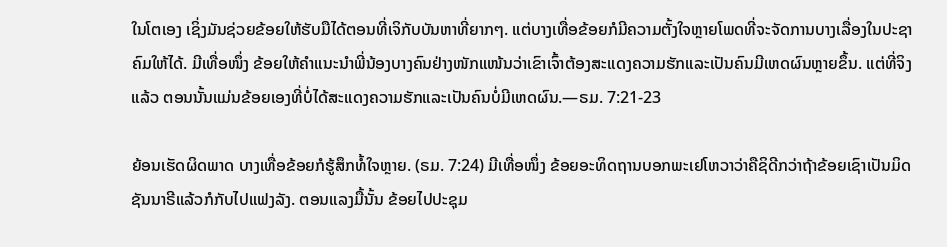ໃນໂຕເອງ ເຊິ່ງມັນຊ່ວຍຂ້ອຍໃຫ້ຮັບມືໄດ້ຕອນທີ່ເຈິກັບບັນຫາທີ່ຍາກໆ. ແຕ່ບາງເທື່ອຂ້ອຍກໍມີຄວາມຕັ້ງໃຈຫຼາຍໂພດທີ່ຈະຈັດການບາງເລື່ອງໃນປະຊາຄົມໃຫ້ໄດ້. ມີເທື່ອໜຶ່ງ ຂ້ອຍໃຫ້ຄຳແນະນຳພີ່ນ້ອງບາງຄົນຢ່າງໜັກແໜ້ນວ່າເຂົາເຈົ້າຕ້ອງສະແດງຄວາມຮັກແລະເປັນຄົນມີເຫດຜົນຫຼາຍຂຶ້ນ. ແຕ່ທີ່ຈິງແລ້ວ ຕອນນັ້ນແມ່ນຂ້ອຍເອງທີ່ບໍ່ໄດ້ສະແດງຄວາມຮັກແລະເປັນຄົນບໍ່ມີເຫດຜົນ.—ຣມ. 7:21-23

ຍ້ອນເຮັດຜິດພາດ ບາງເທື່ອຂ້ອຍກໍຮູ້ສຶກທໍ້ໃຈຫຼາຍ. (ຣມ. 7:24) ມີເທື່ອໜຶ່ງ ຂ້ອຍອະທິດຖານບອກພະເຢໂຫວາວ່າຄືຊິດີກວ່າຖ້າຂ້ອຍເຊົາເປັນມິດຊັນນາຣີແລ້ວກໍກັບໄປແຟງລັງ. ຕອນແລງມື້ນັ້ນ ຂ້ອຍໄປປະຊຸມ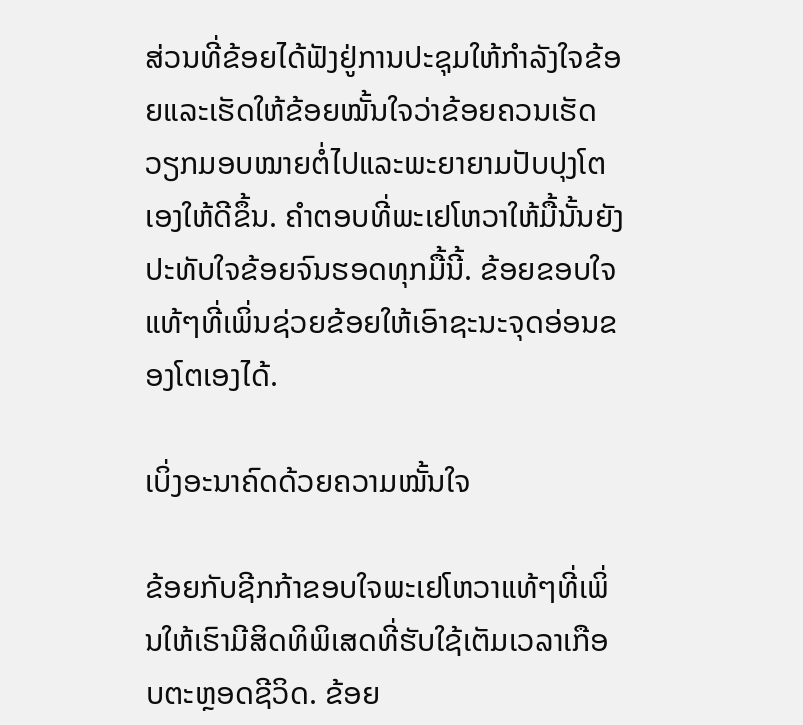ສ່ວນທີ່ຂ້ອຍໄດ້ຟັງຢູ່ການປະຊຸມໃຫ້ກຳລັງໃຈຂ້ອຍແລະເຮັດໃຫ້ຂ້ອຍໝັ້ນໃຈວ່າຂ້ອຍຄວນເຮັດວຽກມອບໝາຍຕໍ່ໄປແລະພະຍາຍາມປັບປຸງໂຕເອງໃຫ້ດີຂຶ້ນ. ຄຳຕອບທີ່ພະເຢໂຫວາໃຫ້ມື້ນັ້ນຍັງປະທັບໃຈຂ້ອຍຈົນຮອດທຸກມື້ນີ້. ຂ້ອຍຂອບໃຈແທ້ໆທີ່ເພິ່ນຊ່ວຍຂ້ອຍໃຫ້ເອົາຊະນະຈຸດອ່ອນຂອງໂຕເອງໄດ້.

ເບິ່ງອະນາຄົດດ້ວຍຄວາມໝັ້ນໃຈ

ຂ້ອຍກັບຊີກກ້າຂອບໃຈພະເຢໂຫວາແທ້ໆທີ່ເພິ່ນໃຫ້ເຮົາມີສິດທິພິເສດທີ່ຮັບໃຊ້ເຕັມເວລາເກືອບຕະຫຼອດຊີວິດ. ຂ້ອຍ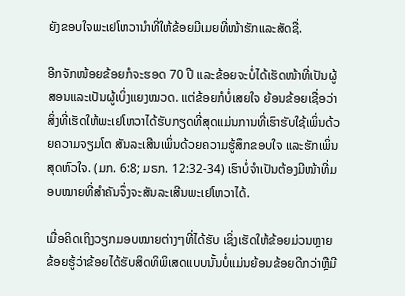ຍັງຂອບໃຈພະເຢໂຫວານຳທີ່ໃຫ້ຂ້ອຍມີເມຍທີ່ໜ້າຮັກແລະສັດຊື່.

ອີກຈັກໜ້ອຍຂ້ອຍກໍຈະຮອດ 70 ປີ ແລະຂ້ອຍຈະບໍ່ໄດ້ເຮັດໜ້າທີ່ເປັນຜູ້ສອນແລະເປັນຜູ້ເບິ່ງແຍງໝວດ. ແຕ່ຂ້ອຍກໍບໍ່ເສຍໃຈ ຍ້ອນຂ້ອຍເຊື່ອວ່າສິ່ງທີ່ເຮັດໃຫ້ພະເຢໂຫວາໄດ້ຮັບກຽດທີ່ສຸດແມ່ນການທີ່ເຮົາຮັບໃຊ້ເພິ່ນດ້ວຍຄວາມຈຽມໂຕ ສັນລະເສີນເພິ່ນດ້ວຍຄວາມຮູ້ສຶກຂອບໃຈ ແລະຮັກເພິ່ນສຸດຫົວໃຈ. (ມກ. 6:8; ມຣກ. 12:32-34) ເຮົາບໍ່ຈຳເປັນຕ້ອງມີໜ້າທີ່ມອບໝາຍທີ່ສຳຄັນຈຶ່ງຈະສັນລະເສີນພະເຢໂຫວາໄດ້.

ເມື່ອຄິດເຖິງວຽກມອບໝາຍຕ່າງໆທີ່ໄດ້ຮັບ ເຊິ່ງເຮັດໃຫ້ຂ້ອຍມ່ວນຫຼາຍ ຂ້ອຍຮູ້ວ່າຂ້ອຍໄດ້ຮັບສິດທິພິເສດແບບນັ້ນບໍ່ແມ່ນຍ້ອນຂ້ອຍດີກວ່າຫຼືມີ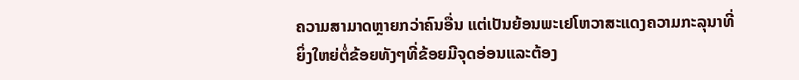ຄວາມສາມາດຫຼາຍກວ່າຄົນອື່ນ ແຕ່ເປັນຍ້ອນພະເຢໂຫວາສະແດງຄວາມກະລຸນາທີ່ຍິ່ງໃຫຍ່ຕໍ່ຂ້ອຍທັງໆທີ່ຂ້ອຍມີຈຸດອ່ອນແລະຕ້ອງ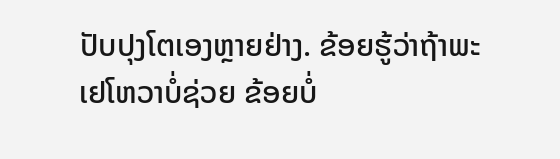ປັບປຸງໂຕເອງຫຼາຍຢ່າງ. ຂ້ອຍຮູ້ວ່າຖ້າພະເຢໂຫວາບໍ່ຊ່ວຍ ຂ້ອຍບໍ່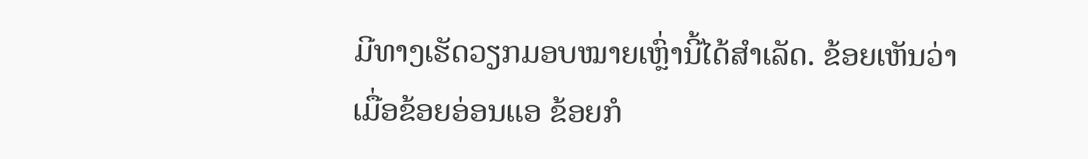ມີທາງເຮັດວຽກມອບໝາຍເຫຼົ່ານີ້ໄດ້ສຳເລັດ. ຂ້ອຍເຫັນວ່າເມື່ອຂ້ອຍອ່ອນແອ ຂ້ອຍກໍ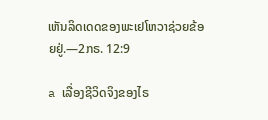ເຫັນລິດເດດຂອງພະເຢໂຫວາຊ່ວຍຂ້ອຍຢູ່.—2ກຣ. 12:9

a ເລື່ອງຊີວິດຈິງຂອງໄຣ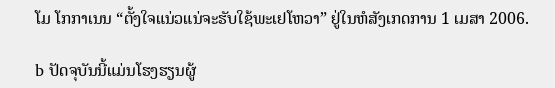ໂມ ໂກກາເນນ “ຕັ້ງໃຈແນ່ວແນ່ຈະຮັບໃຊ້ພະເຢໂຫວາ” ຢູ່ໃນຫໍສັງເກດການ 1 ເມສາ 2006.

b ປັດຈຸບັນນີ້ແມ່ນໂຮງຮຽນຜູ້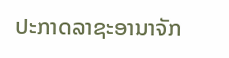ປະກາດລາຊະອານາຈັກ